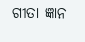ଗୀତା ଜ୍ଞାନ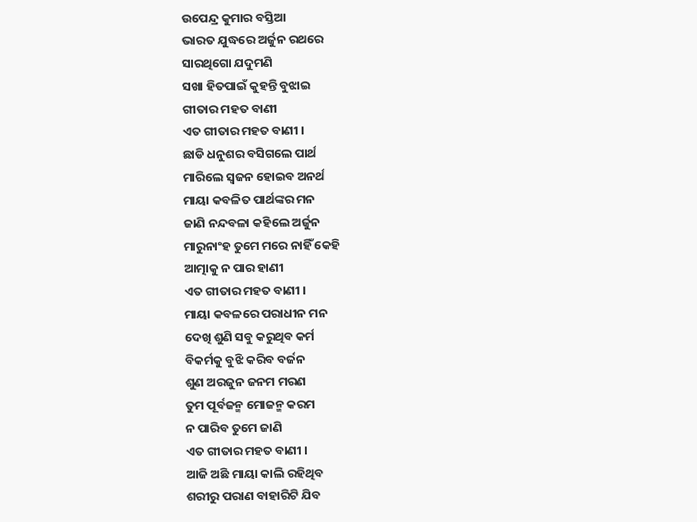ଉପେନ୍ଦ୍ର କୁମାର ବସ୍ତିଆ
ଭାରତ ଯୁଦ୍ଧରେ ଅର୍ଜୁନ ରଥରେ
ସାରଥିଗୋ ଯଦୁମଣି
ସଖା ହିତପାଇଁ କୁହନ୍ତି ବୁଝାଇ
ଗୀତାର ମହତ ବାଣୀ
ଏତ ଗୀତାର ମହତ ବାଣୀ ।
ଛାଡି ଧନୁଶର ବସିଗଲେ ପାର୍ଥ
ମାରିଲେ ସ୍ୱଜନ ହୋଇବ ଅନର୍ଥ
ମାୟା କବଳିତ ପାର୍ଥଙ୍କର ମନ
ଜାଣି ନନ୍ଦବଳା କହିଲେ ଅର୍ଜୁନ
ମାରୁନାଂହ ତୁମେ ମରେ ନାହିଁ କେହି
ଆତ୍ମାକୁ ନ ପାର ହାଣୀ
ଏତ ଗୀତାର ମହତ ବାଣୀ ।
ମାୟା କବଳରେ ପରାଧୀନ ମନ
ଦେଖି ଶୁଣି ସବୁ କରୁଥିବ କର୍ମ
ବିକର୍ମକୁ ବୁଝି କରିବ ବର୍ଜନ
ଶୁଣ ଅରଜୁନ ଜନମ ମରଣ
ତୁମ ପୂର୍ବଜନ୍ମ ମୋଜନ୍ମ କରମ
ନ ପାରିବ ତୁମେ ଜାଣି
ଏତ ଗୀତାର ମହତ ବାଣୀ ।
ଆଜି ଅଛି ମାୟା କାଲି ରହିଥିବ
ଶରୀରୁ ପରାଣ ବାହାରିଟି ଯିବ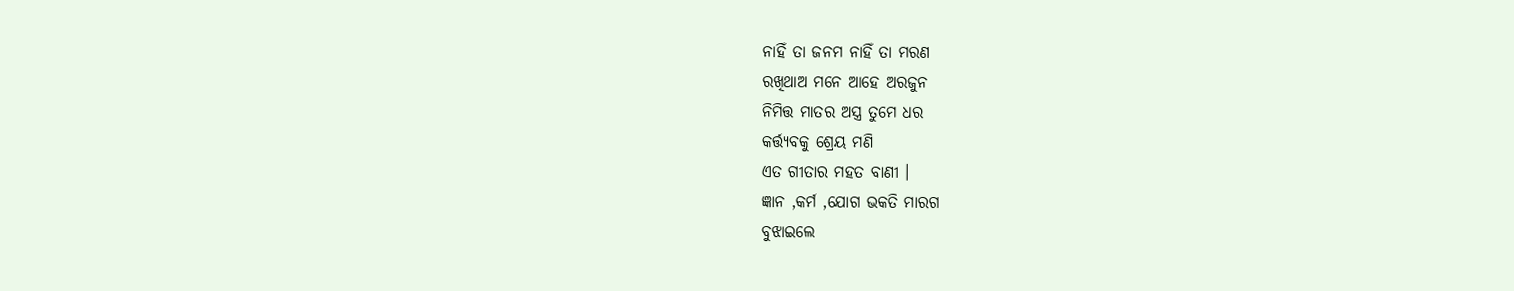ନାହିଁ ତା ଜନମ ନାହିଁ ତା ମରଣ
ରଖିଥାଅ ମନେ ଆହେ ଅରଜୁନ
ନିମିତ୍ତ ମାତର ଅସ୍ତ୍ର ତୁମେ ଧର
କର୍ତ୍ତ୍ୟବକୁ ଶ୍ରେୟ ମଣି
ଏତ ଗୀତାର ମହତ ବାଣୀ ।
ଜ୍ଞାନ ,କର୍ମ ,ଯୋଗ ଭକତି ମାରଗ
ବୁଝାଇଲେ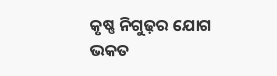କୃଷ୍ଣ ନିଗୁଢ଼ର ଯୋଗ
ଭକତ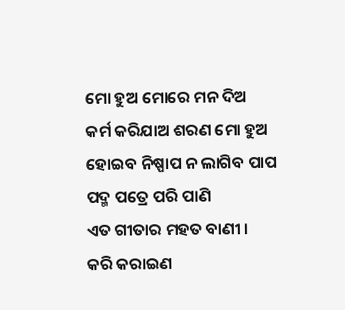ମୋ ହୁଅ ମୋରେ ମନ ଦିଅ
କର୍ମ କରିଯାଅ ଶରଣ ମୋ ହୁଅ
ହୋଇବ ନିଷ୍ପାପ ନ ଲାଗିବ ପାପ
ପଦ୍ମ ପତ୍ରେ ପରି ପାଣି
ଏତ ଗୀତାର ମହତ ବାଣୀ ।
କରି କରାଇଣ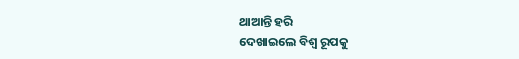ଥାଆନ୍ତି ହରି
ଦେଖାଇଲେ ବିଶ୍ଵ ରୂପକୁ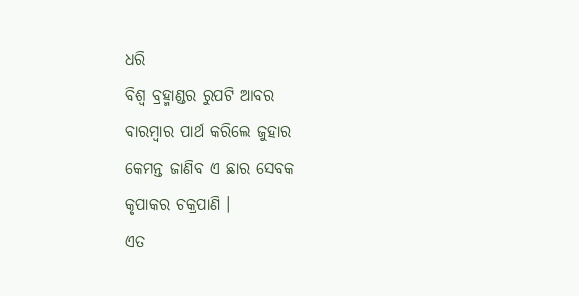ଧରି
ବିଶ୍ଵ ବ୍ରହ୍ମାଣ୍ଡର ରୁପଟି ଆବର
ବାରମ୍ବାର ପାର୍ଥ କରିଲେ ଜୁହାର
କେମନ୍ତ ଜାଣିବ ଏ ଛାର ସେବକ
କୃପାକର ଚକ୍ରପାଣି ।
ଏତ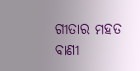ଗୀତାର ମହତ ବାଣୀ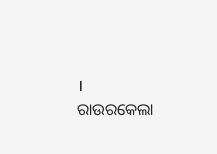।
ରାଉରକେଲା